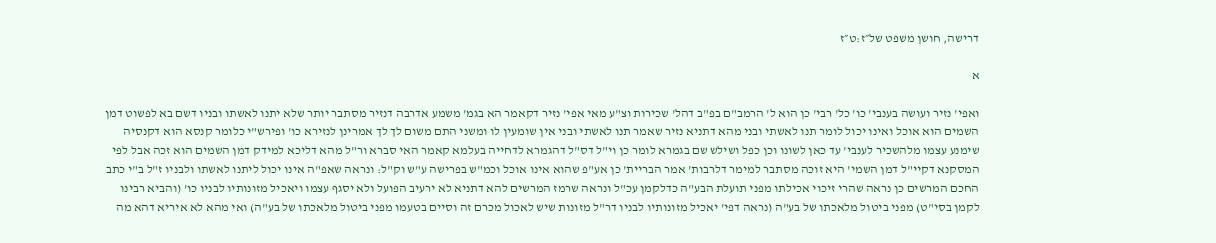דרישה, חושן משפט של״ז:ט״ז

א

ואפי' נזיר ועושה בענבי' כו' כל' רבי' כן הוא ל' הרמב"ם בפ"ב דהל' שכירות וצ"ע מאי אפי' נזיר דקאמר הא בגמ' משמע אדרבה דנזיר מסתבר יותר שלא יתנו לאשתו ובניו דשם בא לפשוט דמן השמים הוא אוכל ואינו יכול לומר תנו לאשתי ובני מהא דתניא נזיר שאמר תנו לאשתי ובני אין שומעין לו ומשני התם משום לך לך אמרינן לנזירא כו' ופירש"י כלומר קנסא הוא דקנסיה שימנע עצמו מלהשכיר לענבי' עד כאן לשונו וכן כפל ושילש שם בגמרא לומר כן וי"ל דס"ל דהגמרא לדחייה בעלמא קאמר האי סברא ור"ל מהא דליכא למידק דמן השמים הוא זכה אבל לפי המסקנא דקיי"ל דמן השמי' היא זוכה מסתבר למימר דלרבות' אמר הבריית' כן אע"פ שהוא אינו אוכל וכמ"ש בפרישה ע"ש וק"ל: ונראה שאפ"ה אינו יכול ליתנו לאשתו ולבניו ז"ל ב"י כתב החכם המרשים כן נראה שהרי זיכוי אכילתו מפני תועלת הבע"ה כדלקמן עכ"ל ונראה שרמז המרשים להא דתניא לא ירעיב הפועל ולא יסגף עצמו ויאכיל מזונותיו לבניו כו' (והביא רבינו לקמן בסי"ט) מפני ביטול מלאכתו של בע"ה (נראה דפי' יאכיל מזונותיו לבניו דר"ל מזונות שיש לאכול מכרם זה וסיים בטעמו מפני ביטול מלאכתו של בע"ה) ואי מהא לא איריא דהא מה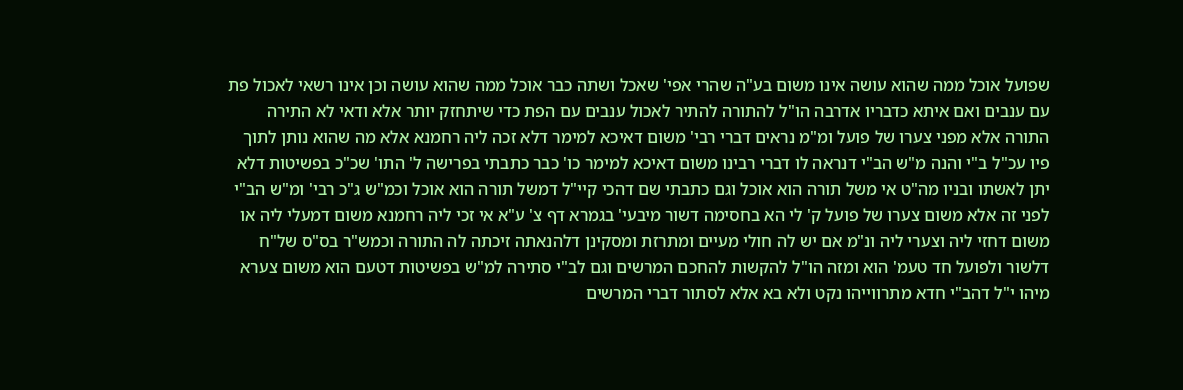שפועל אוכל ממה שהוא עושה אינו משום בע"ה שהרי אפי' שאכל ושתה כבר אוכל ממה שהוא עושה וכן אינו רשאי לאכול פת עם ענבים ואם איתא כדבריו אדרבה הו"ל להתורה להתיר לאכול ענבים עם הפת כדי שיתחזק יותר אלא ודאי לא התירה התורה אלא מפני צערו של פועל ומ"מ נראים דברי רבי' משום דאיכא למימר דלא זכה ליה רחמנא אלא מה שהוא נותן לתוך פיו עכ"ל ב"י והנה מ"ש הב"י דנראה לו דברי רבינו משום דאיכא למימר כו' כבר כתבתי בפרישה ל' התו' שכ"כ בפשיטות דלא יתן לאשתו ובניו מה"ט אי משל תורה הוא אוכל וגם כתבתי שם דהכי קיי"ל דמשל תורה הוא אוכל וכמ"ש ג"כ רבי' ומ"ש הב"י לפני זה אלא משום צערו של פועל ק' לי הא בחסימה דשור מיבעי' בגמרא דף צ' ע"א אי זכי ליה רחמנא משום דמעלי ליה או משום דחזי ליה וצערי ליה ונ"מ אם יש לה חולי מעיים ומתרזת ומסקינן דלהנאתה זיכתה לה התורה וכמש"ר בס"ס של"ח דלשור ולפועל חד טעמ' הוא ומזה הו"ל להקשות להחכם המרשים וגם לב"י סתירה למ"ש בפשיטות דטעם הוא משום צערא מיהו י"ל דהב"י חדא מתרווייהו נקט ולא בא אלא לסתור דברי המרשים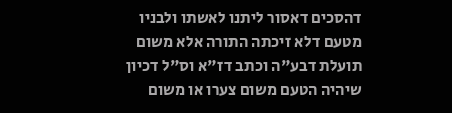דהסכים דאסור ליתנו לאשתו ולבניו מטעם דלא זיכתה התורה אלא משום תועלת דבע"ה וכתב דז"א וס"ל דכיון שיהיה הטעם משום צערו או משום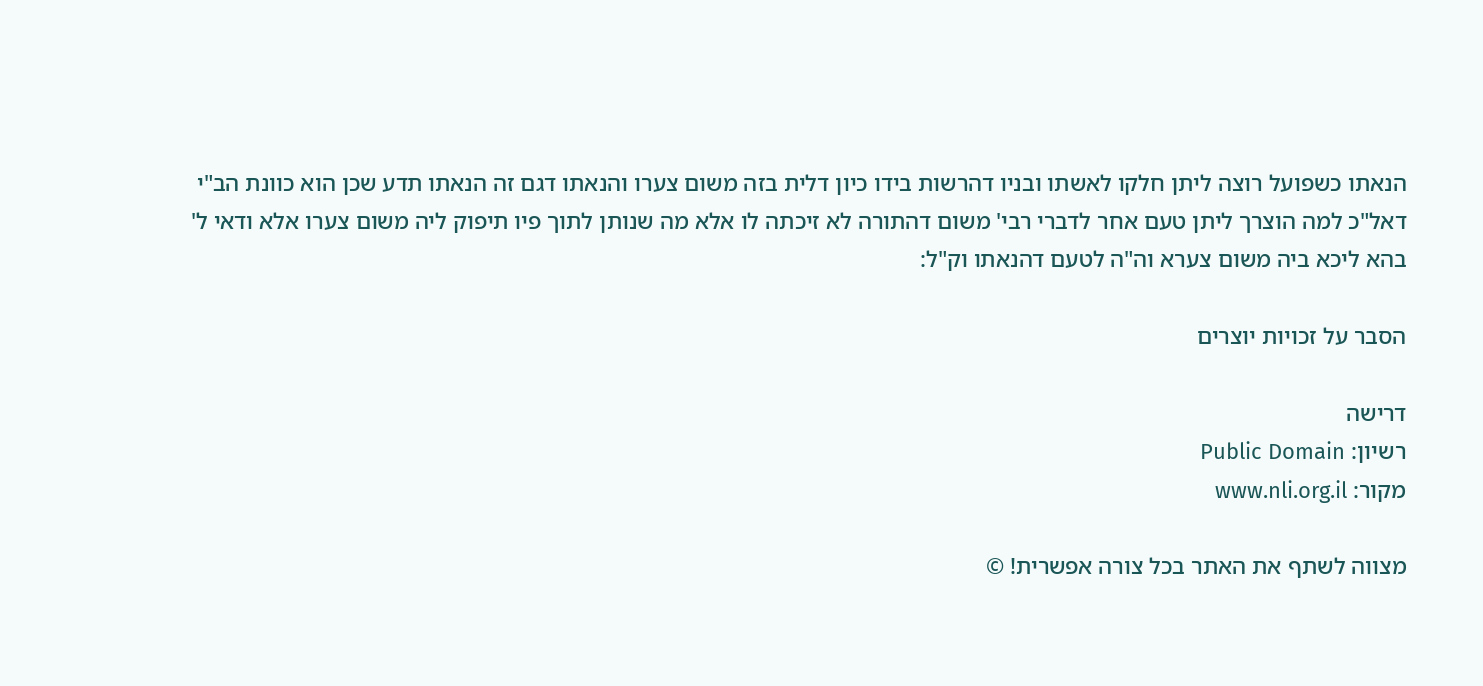הנאתו כשפועל רוצה ליתן חלקו לאשתו ובניו דהרשות בידו כיון דלית בזה משום צערו והנאתו דגם זה הנאתו תדע שכן הוא כוונת הב"י דאל"כ למה הוצרך ליתן טעם אחר לדברי רבי' משום דהתורה לא זיכתה לו אלא מה שנותן לתוך פיו תיפוק ליה משום צערו אלא ודאי ל' בהא ליכא ביה משום צערא וה"ה לטעם דהנאתו וק"ל:

הסבר על זכויות יוצרים

דרישה
רשיון: Public Domain
מקור: www.nli.org.il

מצווה לשתף את האתר בכל צורה אפשרית! ©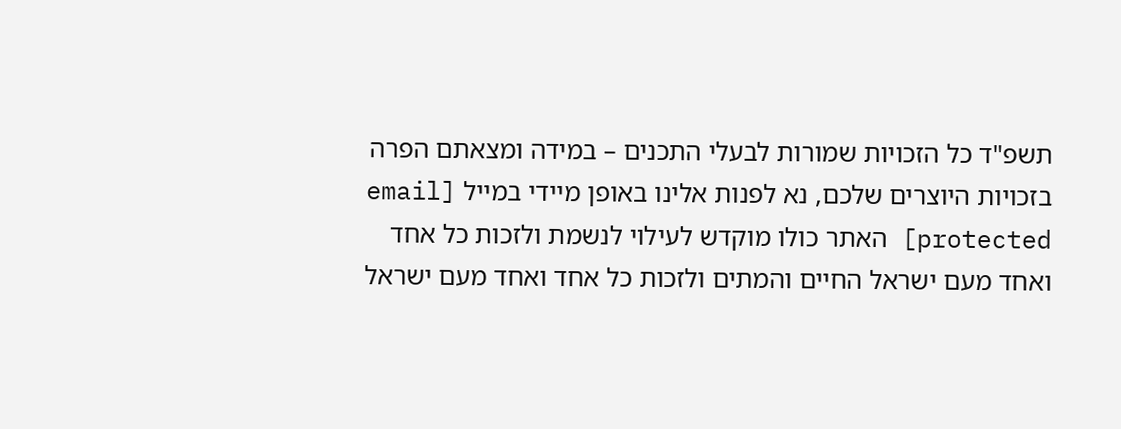תשפ"ד כל הזכויות שמורות לבעלי התכנים – במידה ומצאתם הפרה בזכויות היוצרים שלכם, נא לפנות אלינו באופן מיידי במייל [email protected] האתר כולו מוקדש לעילוי לנשמת ולזכות כל אחד ואחד מעם ישראל החיים והמתים ולזכות כל אחד ואחד מעם ישראל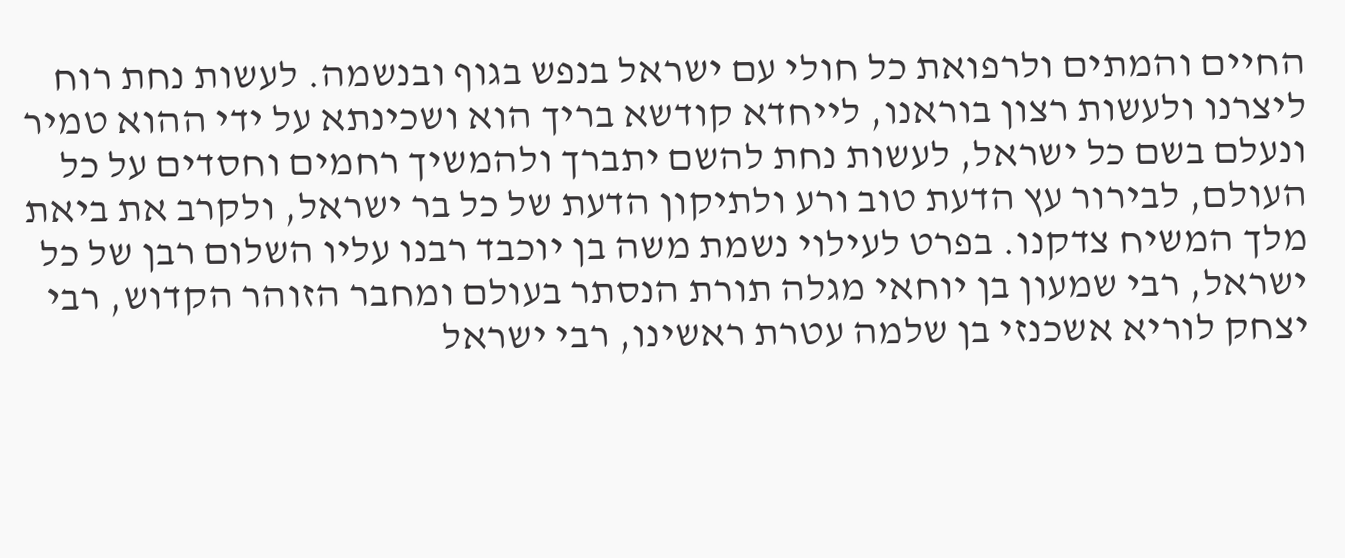החיים והמתים ולרפואת כל חולי עם ישראל בנפש בגוף ובנשמה. לעשות נחת רוח ליצרנו ולעשות רצון בוראנו, לייחדא קודשא בריך הוא ושכינתא על ידי ההוא טמיר ונעלם בשם כל ישראל, לעשות נחת להשם יתברך ולהמשיך רחמים וחסדים על כל העולם, לבירור עץ הדעת טוב ורע ולתיקון הדעת של כל בר ישראל, ולקרב את ביאת מלך המשיח צדקנו. בפרט לעילוי נשמת משה בן יוכבד רבנו עליו השלום רבן של כל ישראל, רבי שמעון בן יוחאי מגלה תורת הנסתר בעולם ומחבר הזוהר הקדוש, רבי יצחק לוריא אשכנזי בן שלמה עטרת ראשינו, רבי ישראל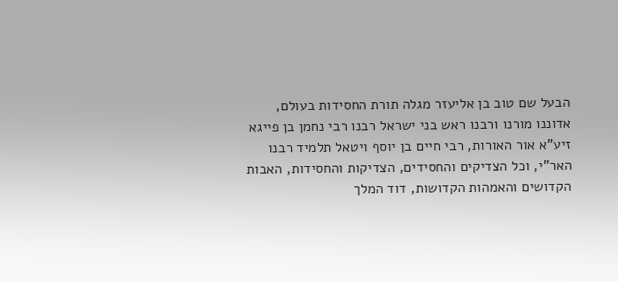הבעל שם טוב בן אליעזר מגלה תורת החסידות בעולם, אדוננו מורנו ורבנו ראש בני ישראל רבנו רבי נחמן בן פייגא זיע"א אור האורות, רבי חיים בן יוסף ויטאל תלמיד רבנו האר"י, וכל הצדיקים והחסידים, הצדיקות והחסידות, האבות הקדושים והאמהות הקדושות, דוד המלך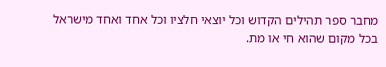מחבר ספר תהילים הקדוש וכל יוצאי חלציו וכל אחד ואחד מישראל בכל מקום שהוא חי או מת.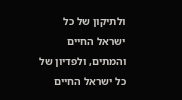ולתיקון של כל ישראל החיים והמתים, ולפדיון של כל ישראל החיים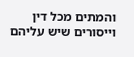והמתים מכל דין וייסורים שיש עליהם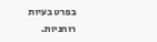בפרט בעיות רוחניות.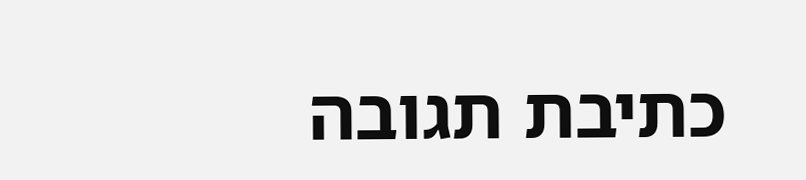כתיבת תגובה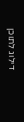דילוג לתוכן